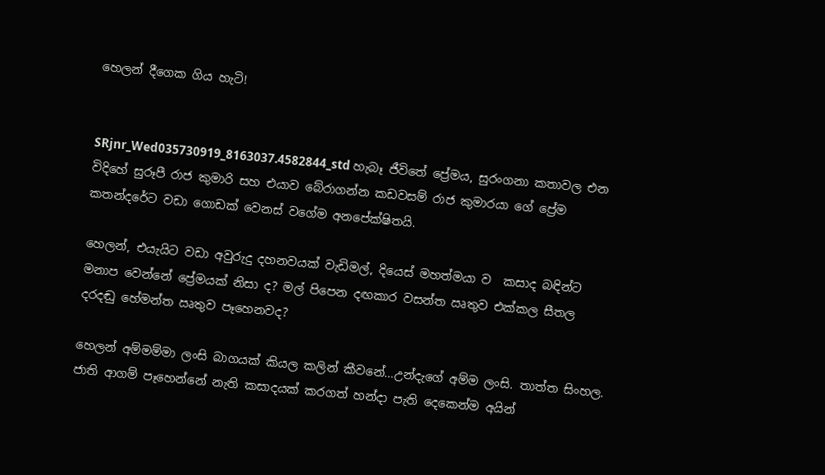හෙලන් දීගෙක ගිය හැටි!


SRjnr_Wed035730919_8163037.4582844_std හැබෑ ජීවිතේ ප්‍රේමය, සුරංගනා කතාවල එන විදිහේ සුරූපී රාජ කුමාරි සහ එයාව බේරාගන්න කඩවසම් රාජ කුමාරයා ගේ ප්‍රේම කතන්දරේට වඩා ගොඩක් වෙනස් වගේම අනපේක්ෂිතයි.

හෙලන්, එයැයිට වඩා අවුරුදු දහනවයක් වැඩිමල්, දියෙස් මහත්මයා ව  කසාද බඳින්ට මනාප වෙන්නේ ප්‍රේමයක් නිසා ද? මල් පිපෙන දඟකාර වසන්ත ඍතුව එක්කල සීතල දරදඬු හේමන්ත ඍතුව පෑහෙනවද?

හෙලන් අම්මම්මා ලංසි බාගයක් කියල කලින් කීවනේ…උන්දැගේ අම්ම ලංසි. තාත්ත සිංහල. ජාති ආගම් පෑහෙන්නේ නැති කසාදයක් කරගත් හන්දා පැති දෙකෙන්ම අයින්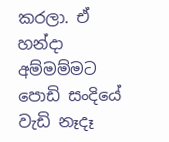කරලා. ඒ හන්දා අම්මම්මට පොඩි සංදියේ වැඩි නෑදෑ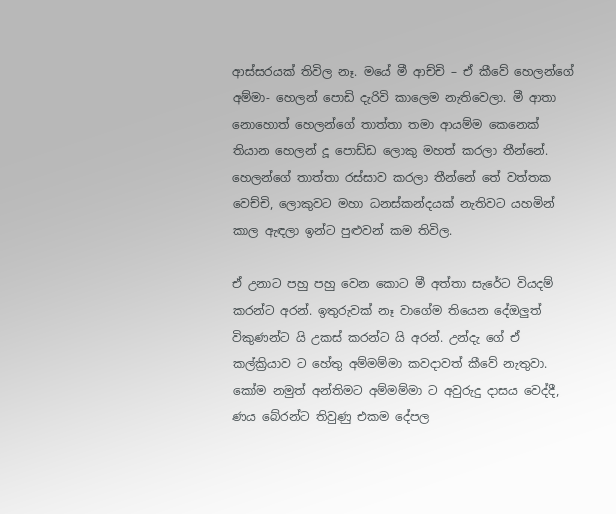ආස්සරයක් තිවිල නෑ. මයේ මී ආච්චි – ඒ කීවේ හෙලන්ගේ අම්මා- හෙලන් පොඩි දැරිවි කාලෙම නැතිවෙලා. මී ආතා නොහොත් හෙලන්ගේ තාත්තා තමා ආයම්ම කෙනෙක් තියාන හෙලන් දූ පොඩ්ඩ ලොකු මහත් කරලා තීන්නේ. හෙලන්ගේ තාත්තා රස්සාව කරලා තීන්නේ තේ වත්තක වෙච්චි, ලොකුවට මහා ධනස්කන්දයක් නැතිවට යහමින් කාල ඇඳලා ඉන්ට පුළුවන් කම තිවිල.

ඒ උනාට පහු පහු වෙන කොට මී අත්තා සැරේට වියදම් කරන්ට අරන්. ඉතුරුවක් නෑ වාගේම තියෙන දේඔලුත් විකුණන්ට යි උකස් කරන්ට යි අරන්. උන්දැ ගේ ඒ කල්ක්‍රියාව ට හේතු අම්මම්මා කවදාවත් කීවේ නැතුවා. කෝම නමුත් අන්තිමට අම්මම්මා ට අවුරුදු දාසය වෙද්දී, ණය බේරන්ට තිවුණු එකම දේපල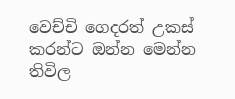වෙච්චි ගෙදරත් උකස් කරන්ට ඔන්න මෙන්න තිවිල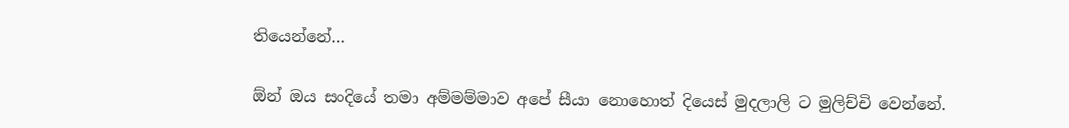තියෙන්නේ…

ඕන් ඔය සංදියේ තමා අම්මම්මාව අපේ සීයා නොහොත් දියෙස් මුදලාලි ට මුලිච්චි වෙන්නේ.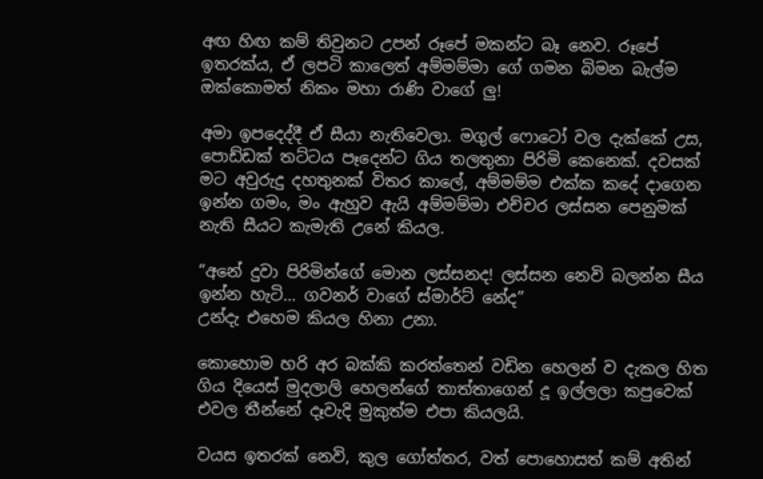අඟ හිඟ කම් තිවුනට උපන් රූපේ මකන්ට බෑ නෙව. රූපේ ඉතරක්ය, ඒ ලපටි කාලෙත් අම්මම්මා ගේ ගමන බිමන බැල්ම ඔක්කොමත් නිකං මහා රාණි වාගේ ලු!

අමා ඉපදෙද්දී ඒ සීයා නැතිවෙලා. මගුල් ෆොටෝ වල දැක්කේ උස, පොඩ්ඩක් තට්ටය පෑදෙන්ට ගිය තලතුනා පිරිමි කෙනෙක්. දවසක් මට අවුරුදු දහතුනක් විතර කාලේ, අම්මම්ම එක්ක කදේ දාගෙන ඉන්න ගමං, මං ඇහුව ඇයි අම්මම්මා එච්චර ලස්සන පෙනුමක් නැති සීයට කැමැති උනේ කියල.

“අනේ දුවා පිරිමින්ගේ මොන ලස්සනද! ලස්සන නෙවි බලන්න සීය ඉන්න හැටි… ගවනර් වාගේ ස්මාර්ට් නේද”
උන්දැ එහෙම කියල හිනා උනා.

කොහොම හරි අර බක්කි කරත්තෙන් වඩින හෙලන් ව දැකල හිත ගිය දියෙස් මුදලාලි හෙලන්ගේ තාත්තාගෙන් දූ ඉල්ලලා කපුවෙක් එවල තීන්නේ දෑවැදි මුකුත්ම එපා කියලයි.

වයස ඉතරක් නෙවි, කුල ගෝත්තර, වත් පොහොසත් කම් අතින්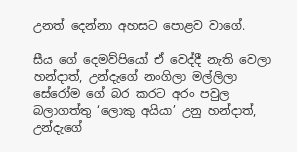උනත් දෙන්නා අහසට පොළව වාගේ.

සීය ගේ දෙමව්පියෝ ඒ වෙද්දී නැති වෙලා හන්දාත්, උන්දැගේ නංගිලා මල්ලිලා සේරෝම ගේ බර කරට අරං පවුල බලාගත්තු ‘ලොකු අයියා’ උනු හන්දාත්, උන්දැගේ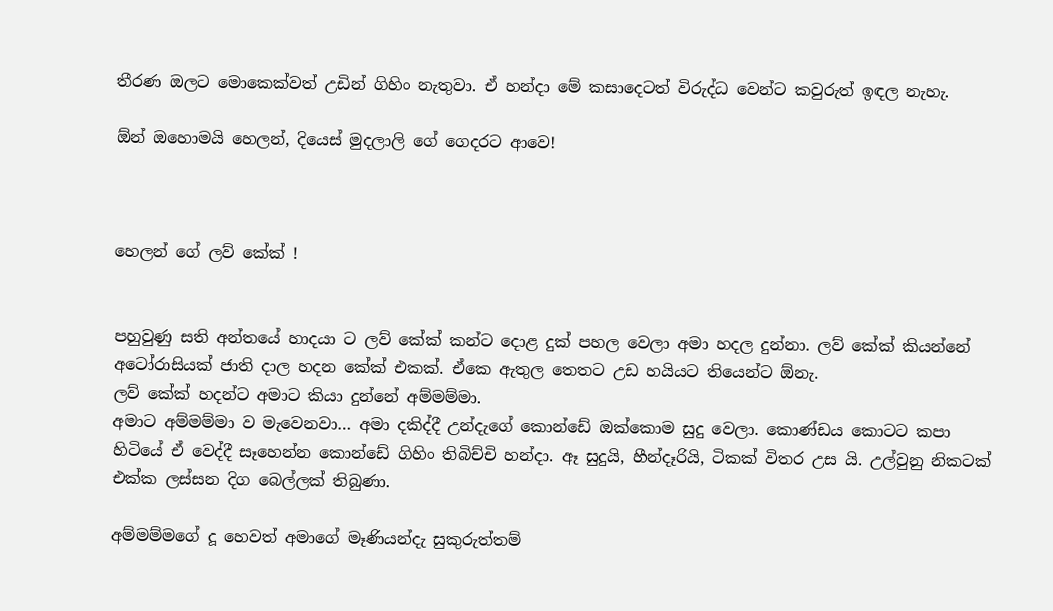තීරණ ඔලට මොකෙක්වත් උඩින් ගිහිං නැතුවා. ඒ හන්දා මේ කසාදෙටත් විරුද්ධ වෙන්ට කවුරුත් ඉඳල නැහැ.

ඕන් ඔහොමයි හෙලන්, දියෙස් මුදලාලි ගේ ගෙදරට ආවෙ!



හෙලන් ගේ ලව් කේක් !


පහුවුණු සති අන්තයේ හාදයා ට ලව් කේක් කන්ට දොළ දුක් පහල වෙලා අමා හදල දුන්නා. ලව් කේක් කියන්නේ අටෝරාසියක් ජාති දාල හදන කේක් එකක්. ඒකෙ ඇතුල තෙතට උඩ හයියට තියෙන්ට ඕනැ.
ලව් කේක් හදන්ට අමාට කියා දුන්නේ අම්මම්මා.
අමාට අම්මම්මා ව මැවෙනවා… අමා දකිද්දී උන්දැගේ කොන්ඩේ ඔක්කොම සුදු වෙලා. කොණ්ඩය කොටට කපා හිටියේ ඒ වෙද්දී සෑහෙන්න කොන්ඩේ ගිහිං තිබිච්චි හන්දා. ඈ සුදුයි, හීන්දෑරියි, ටිකක් විතර උස යි. උල්වුනු නිකටක් එක්ක ලස්සන දිග බෙල්ලක් තිබුණා.

අම්මම්මගේ දූ හෙවත් අමාගේ මෑණියන්දැ සුකුරුත්තම්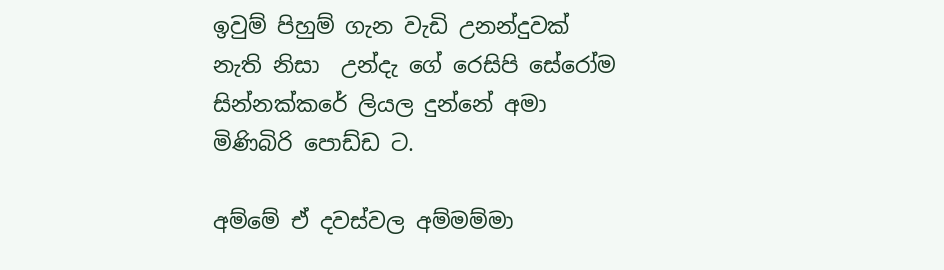ඉවුම් පිහුම් ගැන වැඩි උනන්දුවක් නැති නිසා  උන්දැ ගේ රෙසිපි සේරෝම සින්නක්කරේ ලියල දුන්නේ අමා මිණිබිරි පොඩ්ඩ ට.

අම්මේ ඒ දවස්වල අම්මම්මා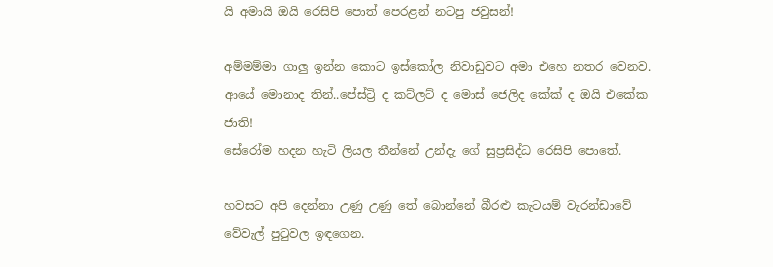යි අමායි ඔයි රෙසිපි පොත් පෙරළන් නටපු ජවුසන්!

අම්මම්මා ගාලු ඉන්න කොට ඉස්කෝල නිවාඩුවට අමා එහෙ නතර වෙනව. ආයේ මොනාද තින්..පේස්ට්‍රි ද කට්ලට් ද මොස් ජෙලිද කේක් ද ඔයි එකේක ජාති!
සේරෝම හදන හැටි ලියල තීන්නේ උන්දැ ගේ සුප්‍රසිද්ධ රෙසිපි පොතේ.

හවසට අපි දෙන්නා උණු උණු තේ බොන්නේ බීරළු කැටයම් වැරන්ඩාවේ වේවැල් පුටුවල ඉඳගෙන.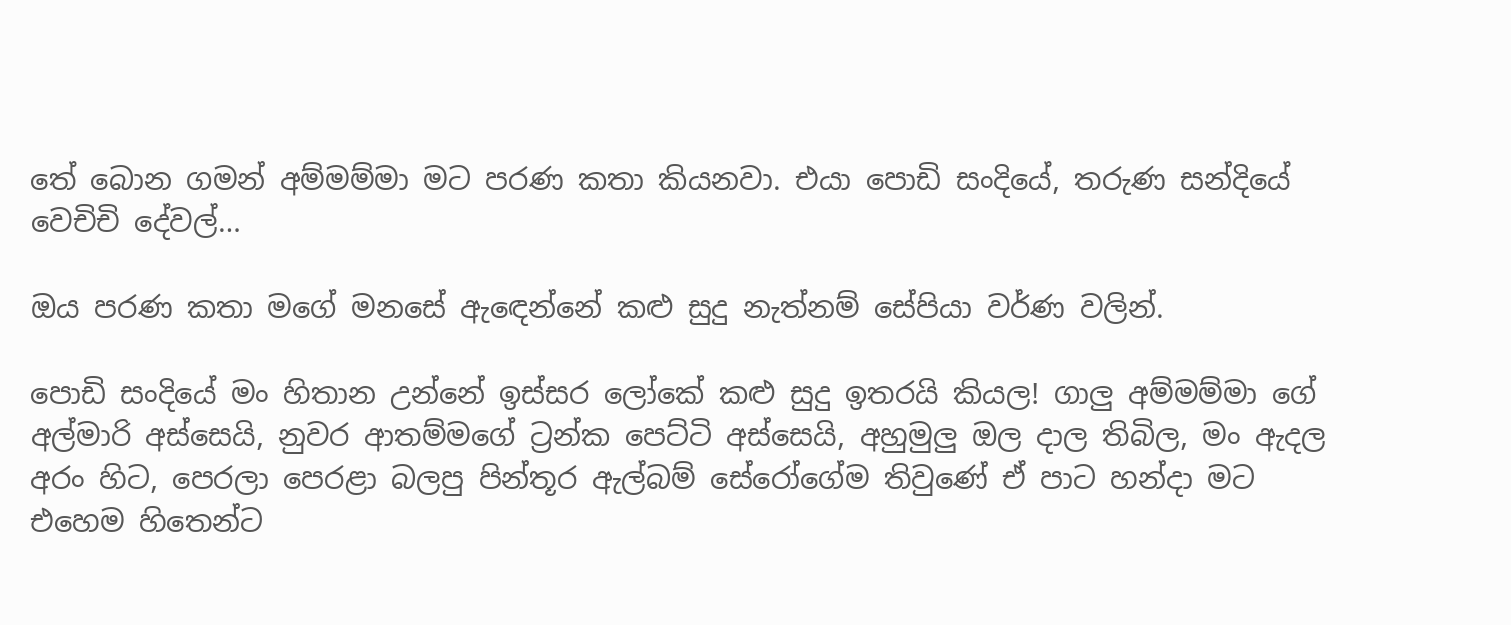තේ බොන ගමන් අම්මම්මා මට පරණ කතා කියනවා. එයා පොඩි සංදියේ, තරුණ සන්දියේ වෙචිචි දේවල්…

ඔය පරණ කතා මගේ මනසේ ඇඳෙන්නේ කළු සුදු නැත්නම් සේපියා වර්ණ වලින්.

පොඩි සංදියේ මං හිතාන උන්නේ ඉස්සර ලෝකේ කළු සුදු ඉතරයි කියල! ගාලු අම්මම්මා ගේ අල්මාරි අස්සෙයි, නුවර ආතම්මගේ ට්‍රන්ක පෙට්ටි අස්සෙයි, අහුමුලු ඔල දාල තිබිල, මං ඇදල අරං හිට, පෙරලා පෙරළා බලපු පින්තූර ඇල්බම් සේරෝගේම තිවුණේ ඒ පාට හන්දා මට එහෙම හිතෙන්ට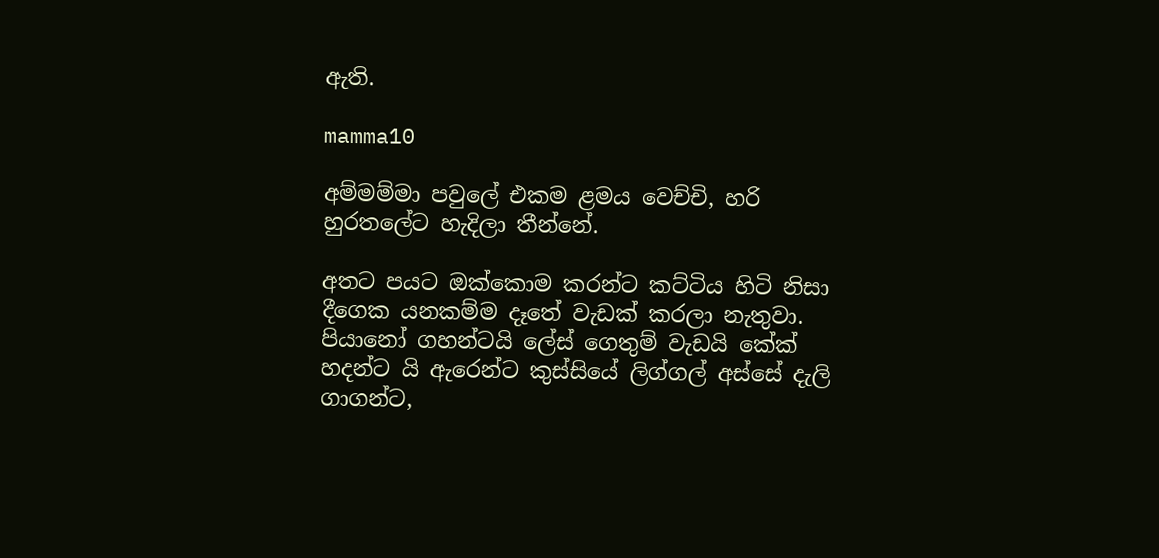ඇති.

mamma10

අම්මම්මා පවුලේ එකම ළමය වෙච්චි, හරි හුරතලේට හැදිලා තීන්නේ.

අතට පයට ඔක්කොම කරන්ට කට්ටිය හිටි නිසා දීගෙක යනකම්ම දෑතේ වැඩක් කරලා නැතුවා. පියානෝ ගහන්ටයි ලේස් ගෙතුම් වැඩයි කේක් හදන්ට යි ඇරෙන්ට කුස්සියේ ලිග්ගල් අස්සේ දැලි ගාගන්ට,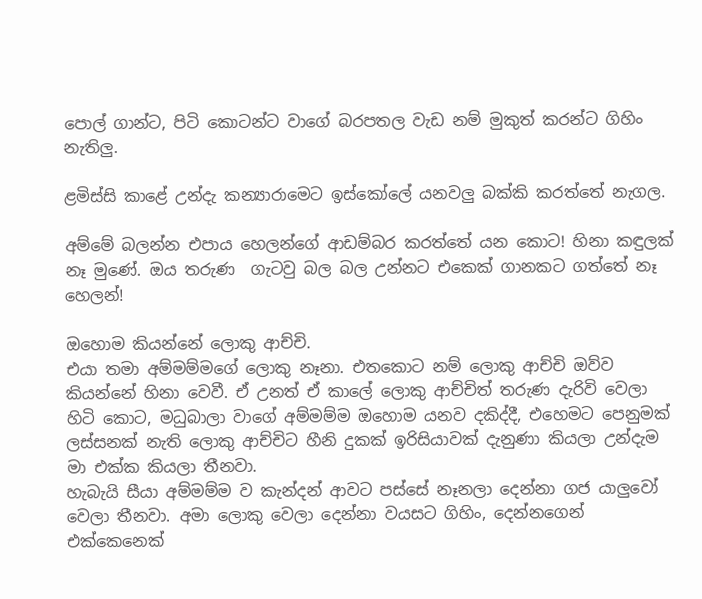පොල් ගාන්ට, පිටි කොටන්ට වාගේ බරපතල වැඩ නම් මුකුත් කරන්ට ගිහිං නැතිලු.

ළමිස්සි කාළේ උන්දැ කන්‍යාරාමෙට ඉස්කෝලේ යනවලු බක්කි කරත්තේ නැගල.

අම්මේ බලන්න එපාය හෙලන්ගේ ආඩම්බර කරත්තේ යන කොට! හිනා කඳුලක් නෑ මුණේ. ඔය තරුණ  ගැටවු බල බල උන්නට එකෙක් ගානකට ගත්තේ නෑ හෙලන්!

ඔහොම කියන්නේ ලොකු ආච්චි.
එයා තමා අම්මම්මගේ ලොකු නෑනා. එතකොට නම් ලොකු ආච්චි ඔව්ව කියන්නේ හිනා වෙවී. ඒ උනත් ඒ කාලේ ලොකු ආච්චිත් තරුණ දැරිවි වෙලා හිටි කොට, මධුබාලා වාගේ අම්මම්ම ඔහොම යනව දකිද්දී, එහෙමට පෙනුමක් ලස්සනක් නැති ලොකු ආච්චිට හීනි දුකක් ඉරිසියාවක් දැනුණා කියලා උන්දැම මා එක්ක කියලා තීනවා.
හැබැයි සීයා අම්මම්ම ව කැන්දන් ආවට පස්සේ නෑනලා දෙන්නා ගජ යාලුවෝ වෙලා තීනවා. අමා ලොකු වෙලා දෙන්නා වයසට ගිහිං, දෙන්නගෙන් එක්කෙනෙක්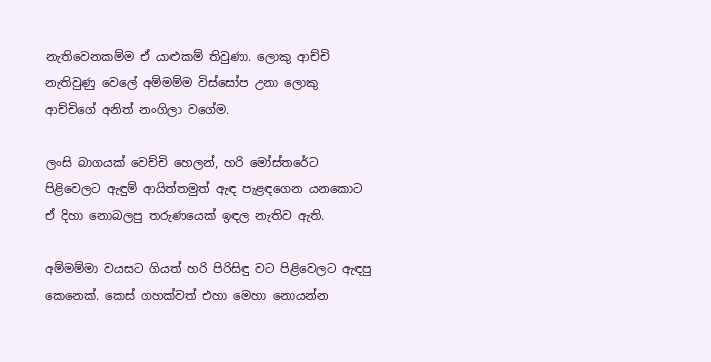නැතිවෙනකම්ම ඒ යාළුකම් තිවුණා. ලොකු ආච්චි නැතිවුණු වෙලේ අම්මම්ම විස්සෝප උනා ලොකු ආච්චිගේ අනිත් නංගිලා වගේම.

ලංසි බාගයක් වෙච්චි හෙලන්, හරි මෝස්තරේට පිළිවෙලට ඇඳුම් ආයිත්තමුත් ඇඳ පැළඳගෙන යනකොට ඒ දිහා නොබලපු තරුණයෙක් ඉඳල නැතිව ඇති.

අම්මම්මා වයසට ගියත් හරි පිරිසිඳු වට පිළිවෙලට ඇඳපු කෙනෙක්. කෙස් ගහක්වත් එහා මෙහා නොයන්න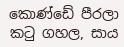කොණ්ඩේ පීරලා කටු ගහල, සාය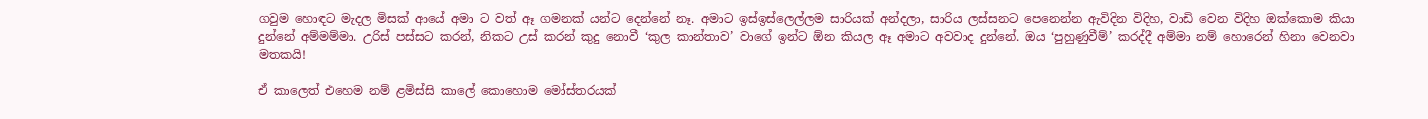ගවුම හොඳට මැදල මිසක් ආයේ අමා ට වත් ඈ ගමනක් යන්ට දෙන්නේ නෑ. අමාට ඉස්ඉස්ලෙල්ලම සාරියක් අන්දලා, සාරිය ලස්සනට පෙනෙන්න ඇවිදින විදිහ, වාඩි වෙන විදිහ ඔක්කොම කියා දුන්නේ අම්මම්මා. උරිස් පස්සට කරන්, නිකට උස් කරන් කුදු නොවී ‘කුල කාන්තාව’ වාගේ ඉන්ට ඕන කියල ඈ අමාට අවවාද දුන්නේ. ඔය ‘පුහුණුවීම්’ කරද්දී අම්මා නම් හොරෙන් හිනා වෙනවා මතකයි!

ඒ කාලෙත් එහෙම නම් ළමිස්සි කාලේ කොහොම මෝස්තරයක්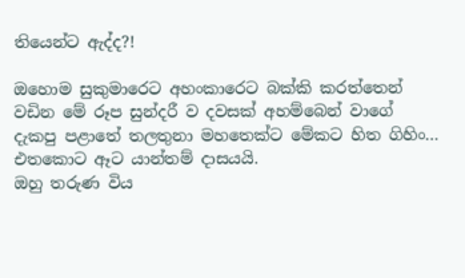තියෙන්ට ඇද්ද?!

ඔහොම සුකුමාරෙට අහංකාරෙට බක්කි කරත්තෙන් වඩින මේ රූප සුන්දරී ව දවසක් අහම්බෙන් වාගේ දැකපු පළාතේ තලතුනා මහතෙක්ට මේකට හිත ගිහිං…
එතකොට ඈට යාන්තම් දාසයයි.
ඔහු තරුණ විය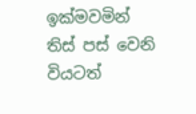ඉක්මවමින් තිස් පස් වෙනි වියටත්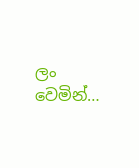ලං වෙමින්…